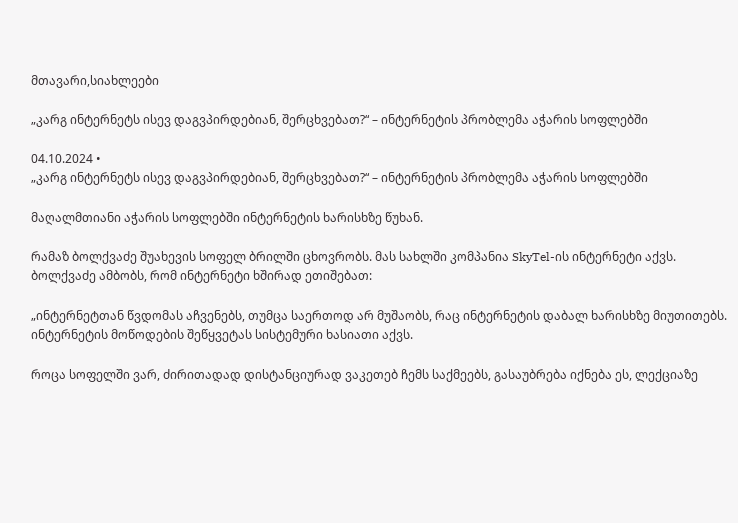მთავარი,სიახლეები

„კარგ ინტერნეტს ისევ დაგვპირდებიან, შერცხვებათ?“ – ინტერნეტის პრობლემა აჭარის სოფლებში

04.10.2024 •
„კარგ ინტერნეტს ისევ დაგვპირდებიან, შერცხვებათ?“ – ინტერნეტის პრობლემა აჭარის სოფლებში

მაღალმთიანი აჭარის სოფლებში ინტერნეტის ხარისხზე წუხან.

რამაზ ბოლქვაძე შუახევის სოფელ ბრილში ცხოვრობს. მას სახლში კომპანია SkyTel-ის ინტერნეტი აქვს. ბოლქვაძე ამბობს, რომ ინტერნეტი ხშირად ეთიშებათ:

„ინტერნეტთან წვდომას აჩვენებს, თუმცა საერთოდ არ მუშაობს, რაც ინტერნეტის დაბალ ხარისხზე მიუთითებს. ინტერნეტის მოწოდების შეწყვეტას სისტემური ხასიათი აქვს.

როცა სოფელში ვარ, ძირითადად დისტანციურად ვაკეთებ ჩემს საქმეებს, გასაუბრება იქნება ეს, ლექციაზე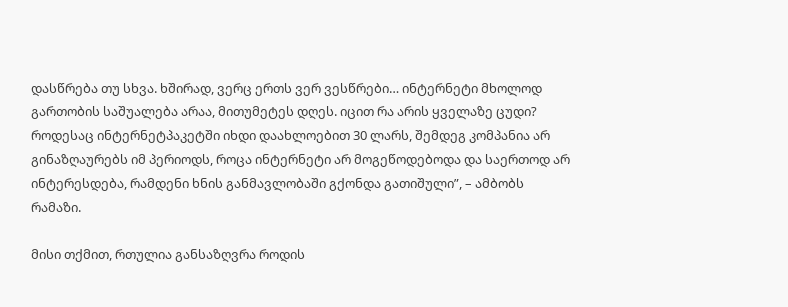დასწრება თუ სხვა. ხშირად, ვერც ერთს ვერ ვესწრები… ინტერნეტი მხოლოდ გართობის საშუალება არაა, მითუმეტეს დღეს. იცით რა არის ყველაზე ცუდი? როდესაც ინტერნეტპაკეტში იხდი დაახლოებით 30 ლარს, შემდეგ კომპანია არ გინაზღაურებს იმ პერიოდს, როცა ინტერნეტი არ მოგეწოდებოდა და საერთოდ არ ინტერესდება, რამდენი ხნის განმავლობაში გქონდა გათიშული”, – ამბობს რამაზი.

მისი თქმით, რთულია განსაზღვრა როდის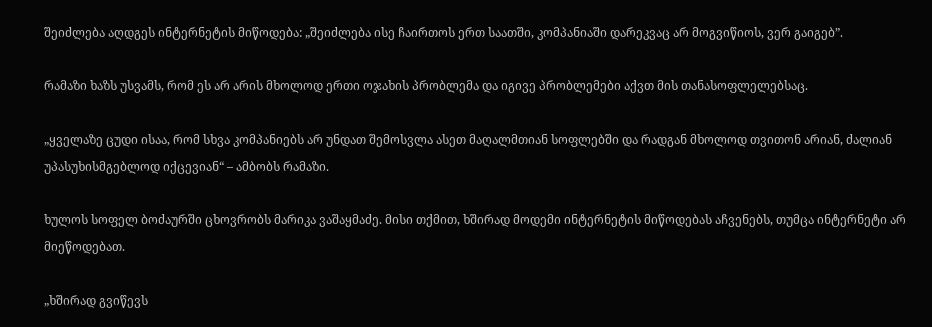შეიძლება აღდგეს ინტერნეტის მიწოდება: „შეიძლება ისე ჩაირთოს ერთ საათში, კომპანიაში დარეკვაც არ მოგვიწიოს, ვერ გაიგებ”.

რამაზი ხაზს უსვამს, რომ ეს არ არის მხოლოდ ერთი ოჯახის პრობლემა და იგივე პრობლემები აქვთ მის თანასოფლელებსაც.

„ყველაზე ცუდი ისაა, რომ სხვა კომპანიებს არ უნდათ შემოსვლა ასეთ მაღალმთიან სოფლებში და რადგან მხოლოდ თვითონ არიან, ძალიან უპასუხისმგებლოდ იქცევიან“ – ამბობს რამაზი.

ხულოს სოფელ ბოძაურში ცხოვრობს მარიკა ვაშაყმაძე. მისი თქმით, ხშირად მოდემი ინტერნეტის მიწოდებას აჩვენებს, თუმცა ინტერნეტი არ მიეწოდებათ.

„ხშირად გვიწევს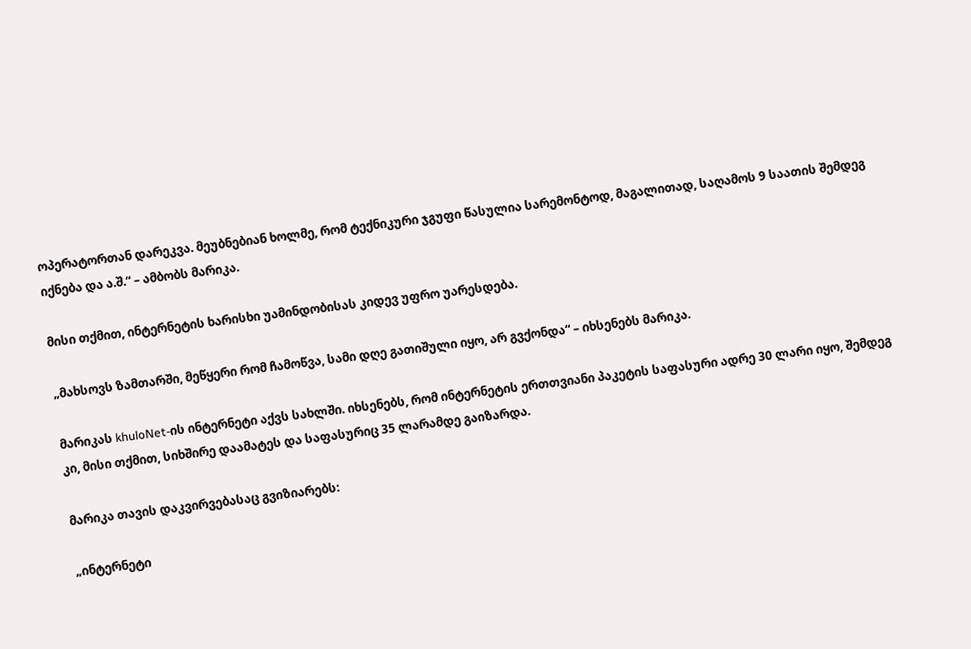ოპერატორთან დარეკვა. მეუბნებიან ხოლმე, რომ ტექნიკური ჯგუფი წასულია სარემონტოდ, მაგალითად, საღამოს 9 საათის შემდეგ იქნება და ა.შ.“ – ამბობს მარიკა.

მისი თქმით, ინტერნეტის ხარისხი უამინდობისას კიდევ უფრო უარესდება.

„მახსოვს ზამთარში, მეწყერი რომ ჩამოწვა, სამი დღე გათიშული იყო, არ გვქონდა“ – იხსენებს მარიკა.

მარიკას khuloNet-ის ინტერნეტი აქვს სახლში. იხსენებს, რომ ინტერნეტის ერთთვიანი პაკეტის საფასური ადრე 30 ლარი იყო, შემდეგ კი, მისი თქმით, სიხშირე დაამატეს და საფასურიც 35 ლარამდე გაიზარდა.

მარიკა თავის დაკვირვებასაც გვიზიარებს:

„ინტერნეტი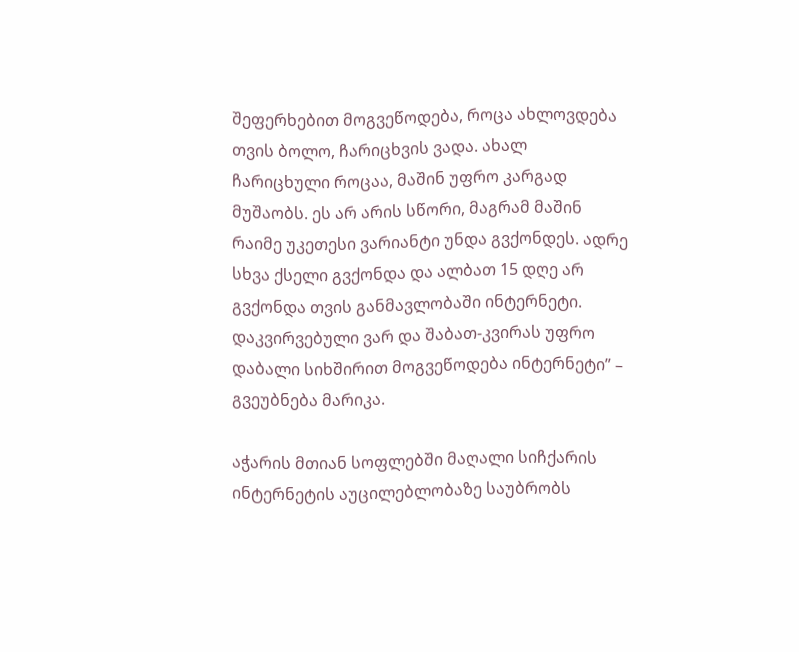შეფერხებით მოგვეწოდება, როცა ახლოვდება თვის ბოლო, ჩარიცხვის ვადა. ახალ ჩარიცხული როცაა, მაშინ უფრო კარგად მუშაობს. ეს არ არის სწორი, მაგრამ მაშინ რაიმე უკეთესი ვარიანტი უნდა გვქონდეს. ადრე სხვა ქსელი გვქონდა და ალბათ 15 დღე არ გვქონდა თვის განმავლობაში ინტერნეტი. დაკვირვებული ვარ და შაბათ-კვირას უფრო დაბალი სიხშირით მოგვეწოდება ინტერნეტი” – გვეუბნება მარიკა.

აჭარის მთიან სოფლებში მაღალი სიჩქარის ინტერნეტის აუცილებლობაზე საუბრობს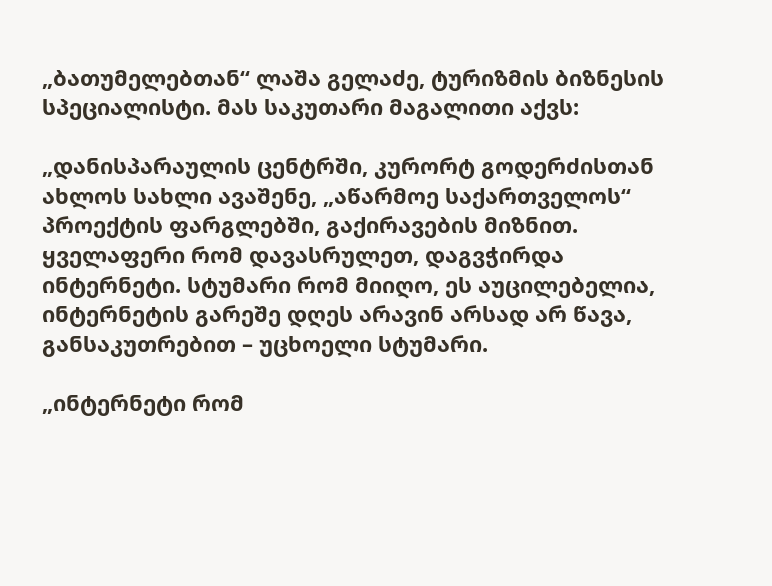„ბათუმელებთან“ ლაშა გელაძე, ტურიზმის ბიზნესის სპეციალისტი. მას საკუთარი მაგალითი აქვს:

„დანისპარაულის ცენტრში, კურორტ გოდერძისთან ახლოს სახლი ავაშენე, „აწარმოე საქართველოს“ პროექტის ფარგლებში, გაქირავების მიზნით. ყველაფერი რომ დავასრულეთ, დაგვჭირდა ინტერნეტი. სტუმარი რომ მიიღო, ეს აუცილებელია, ინტერნეტის გარეშე დღეს არავინ არსად არ წავა, განსაკუთრებით – უცხოელი სტუმარი.

„ინტერნეტი რომ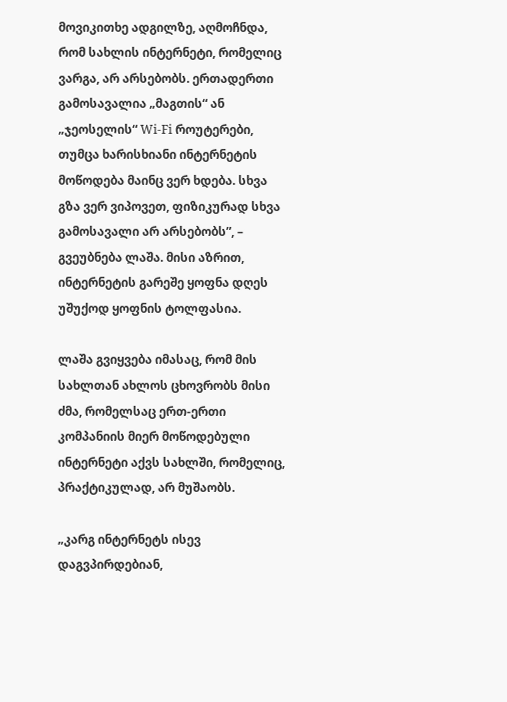მოვიკითხე ადგილზე, აღმოჩნდა, რომ სახლის ინტერნეტი, რომელიც ვარგა, არ არსებობს. ერთადერთი გამოსავალია „მაგთის“ ან „ჯეოსელის“ Wi-Fi როუტერები, თუმცა ხარისხიანი ინტერნეტის მოწოდება მაინც ვერ ხდება. სხვა გზა ვერ ვიპოვეთ, ფიზიკურად სხვა გამოსავალი არ არსებობს”, – გვეუბნება ლაშა. მისი აზრით, ინტერნეტის გარეშე ყოფნა დღეს უშუქოდ ყოფნის ტოლფასია.

ლაშა გვიყვება იმასაც, რომ მის სახლთან ახლოს ცხოვრობს მისი ძმა, რომელსაც ერთ-ერთი კომპანიის მიერ მოწოდებული ინტერნეტი აქვს სახლში, რომელიც, პრაქტიკულად, არ მუშაობს.

„კარგ ინტერნეტს ისევ დაგვპირდებიან,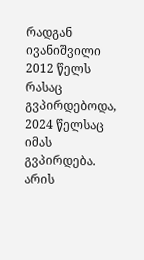რადგან ივანიშვილი 2012 წელს რასაც გვპირდებოდა, 2024 წელსაც იმას გვპირდება. არის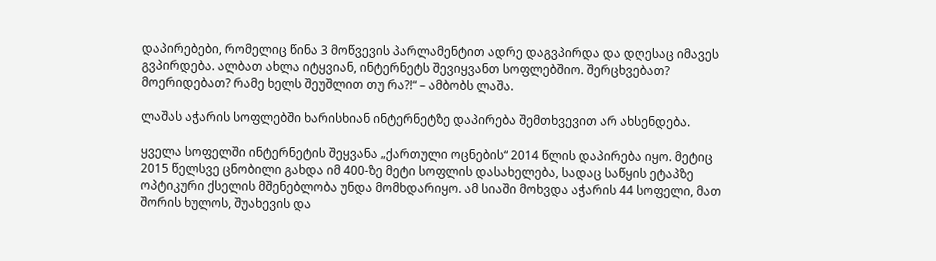დაპირებები, რომელიც წინა 3 მოწვევის პარლამენტით ადრე დაგვპირდა და დღესაც იმავეს გვპირდება. ალბათ ახლა იტყვიან, ინტერნეტს შევიყვანთ სოფლებშიო. შერცხვებათ? მოერიდებათ? რამე ხელს შეუშლით თუ რა?!“ – ამბობს ლაშა.

ლაშას აჭარის სოფლებში ხარისხიან ინტერნეტზე დაპირება შემთხვევით არ ახსენდება.

ყველა სოფელში ინტერნეტის შეყვანა „ქართული ოცნების“ 2014 წლის დაპირება იყო. მეტიც 2015 წელსვე ცნობილი გახდა იმ 400-ზე მეტი სოფლის დასახელება, სადაც საწყის ეტაპზე ოპტიკური ქსელის მშენებლობა უნდა მომხდარიყო. ამ სიაში მოხვდა აჭარის 44 სოფელი, მათ შორის ხულოს, შუახევის და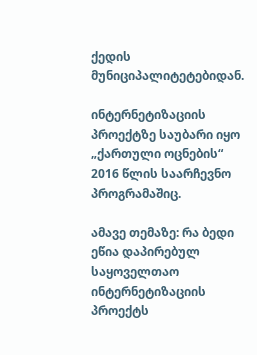ქედის მუნიციპალიტეტებიდან.

ინტერნეტიზაციის პროექტზე საუბარი იყო „ქართული ოცნების“ 2016 წლის საარჩევნო პროგრამაშიც.

ამავე თემაზე: რა ბედი ეწია დაპირებულ საყოველთაო ინტერნეტიზაციის პროექტს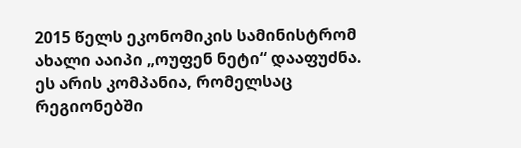2015 წელს ეკონომიკის სამინისტრომ ახალი ააიპი „ოუფენ ნეტი“ დააფუძნა. ეს არის კომპანია, რომელსაც რეგიონებში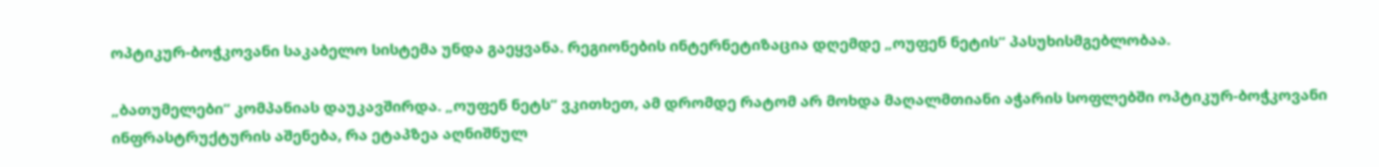ოპტიკურ-ბოჭკოვანი საკაბელო სისტემა უნდა გაეყვანა. რეგიონების ინტერნეტიზაცია დღემდე „ოუფენ ნეტის“ პასუხისმგებლობაა.

„ბათუმელები“ კომპანიას დაუკავშირდა. „ოუფენ ნეტს“ ვკითხეთ, ამ დრომდე რატომ არ მოხდა მაღალმთიანი აჭარის სოფლებში ოპტიკურ-ბოჭკოვანი ინფრასტრუქტურის აშენება, რა ეტაპზეა აღნიშნულ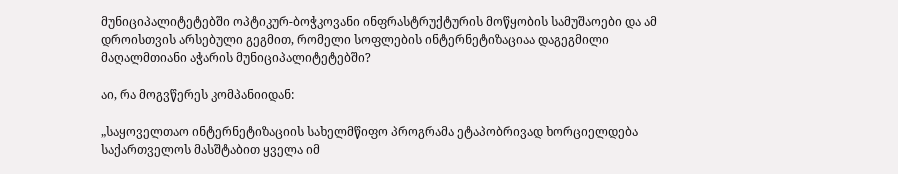მუნიციპალიტეტებში ოპტიკურ-ბოჭკოვანი ინფრასტრუქტურის მოწყობის სამუშაოები და ამ დროისთვის არსებული გეგმით, რომელი სოფლების ინტერნეტიზაციაა დაგეგმილი მაღალმთიანი აჭარის მუნიციპალიტეტებში?

აი, რა მოგვწერეს კომპანიიდან:

„საყოველთაო ინტერნეტიზაციის სახელმწიფო პროგრამა ეტაპობრივად ხორციელდება საქართველოს მასშტაბით ყველა იმ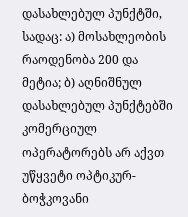დასახლებულ პუნქტში, სადაც: ა) მოსახლეობის რაოდენობა 200 და მეტია; ბ) აღნიშნულ დასახლებულ პუნქტებში კომერციულ ოპერატორებს არ აქვთ უწყვეტი ოპტიკურ-ბოჭკოვანი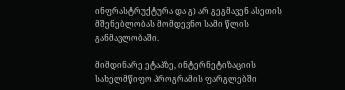ინფრასტრუქტურა და გ) არ გეგმავენ ასეთის მშენებლობას მომდევნო სამი წლის განმავლობაში.

მიმდინარე ეტაპზე, ინტერნეტიზაციის სახელმწიფო პროგრამის ფარგლებში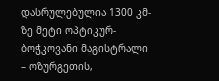დასრულებულია 1300 კმ-ზე მეტი ოპტიკურ-ბოჭკოვანი მაგისტრალი – ოზურგეთის,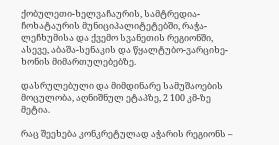ქობულეთი-ხელვაჩაურის, სამტრედია-ჩოხატაურის მუნიციპალიტეტებში, რაჭა-ლეჩხუმისა და ქვემო სვანეთის რეგიონში, ასევე, აბაშა-სენაკის და წყალტუბო-ვარციხე-ხონის მიმართულებებზე.

დასრულებული და მიმდინარე სამუშაოების მოცულობა, აღნიშნულ ეტაპზე, 2 100 კმ-ზე მეტია.

რაც შეეხება კონკრეტულად აჭარის რეგიონს –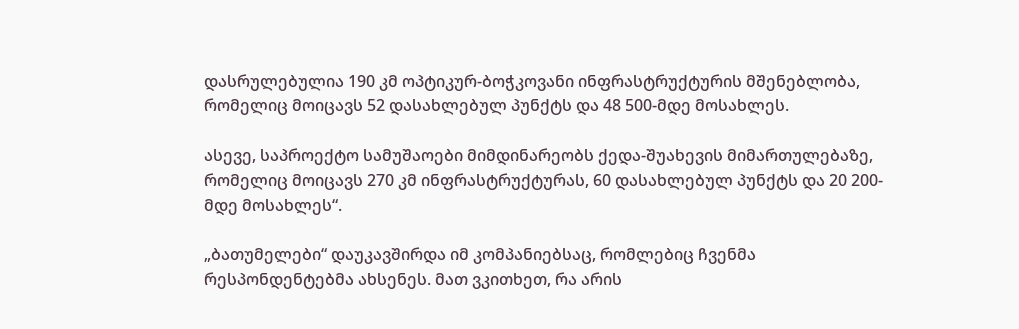დასრულებულია 190 კმ ოპტიკურ-ბოჭკოვანი ინფრასტრუქტურის მშენებლობა, რომელიც მოიცავს 52 დასახლებულ პუნქტს და 48 500-მდე მოსახლეს.

ასევე, საპროექტო სამუშაოები მიმდინარეობს ქედა-შუახევის მიმართულებაზე, რომელიც მოიცავს 270 კმ ინფრასტრუქტურას, 60 დასახლებულ პუნქტს და 20 200-მდე მოსახლეს“.

„ბათუმელები“ დაუკავშირდა იმ კომპანიებსაც, რომლებიც ჩვენმა რესპონდენტებმა ახსენეს. მათ ვკითხეთ, რა არის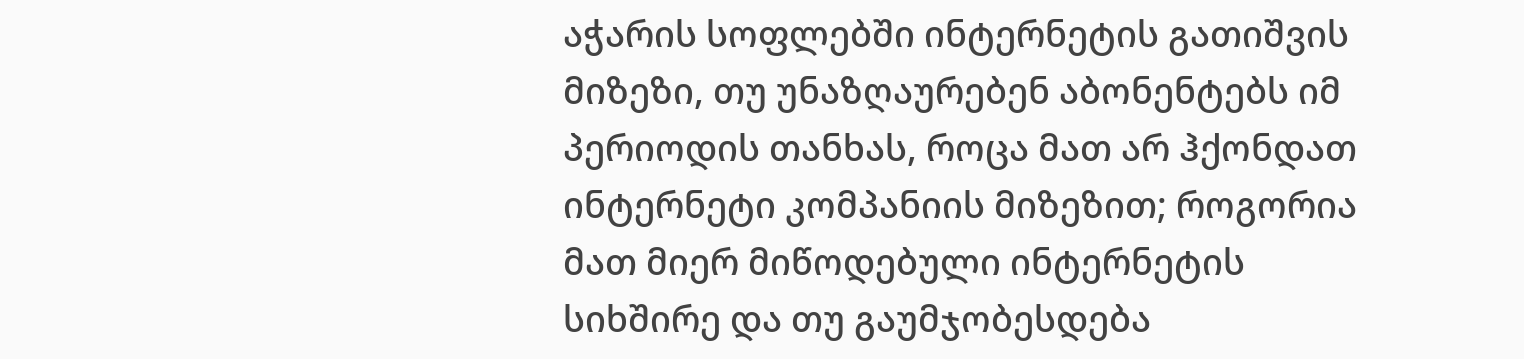აჭარის სოფლებში ინტერნეტის გათიშვის მიზეზი, თუ უნაზღაურებენ აბონენტებს იმ პერიოდის თანხას, როცა მათ არ ჰქონდათ ინტერნეტი კომპანიის მიზეზით; როგორია მათ მიერ მიწოდებული ინტერნეტის სიხშირე და თუ გაუმჯობესდება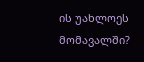ის უახლოეს მომავალში?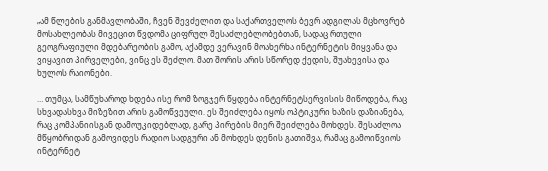„ამ წლების განმავლობაში, ჩვენ შევძელით და საქართველოს ბევრ ადგილას მცხოვრებ მოსახლეობას მივეცით წვდომა ციფრულ შესაძლებლობებთან, სადაც რთული გეოგრაფიული მდებარეობის გამო, აქამდე ვერავინ მოახერხა ინტერნეტის მიყვანა და ვიყავით პირველები, ვინც ეს შეძლო. მათ შორის არის სწორედ ქედის, შუახევისა და ხულოს რაიონები.

… თუმცა, სამწუხაროდ ხდება ისე რომ ზოგჯერ წყდება ინტერნეტსერვისის მიწოდება, რაც სხვადასხვა მიზეზით არის გამოწვეული. ეს შეიძლება იყოს ოპტიკური ხაზის დაზიანება, რაც კომპანიისგან დამოუკიდებლად, გარე პირების მიერ შეიძლება მოხდეს. შესაძლოა მწყობრიდან გამოვიდეს რადიო სადგური ან მოხდეს დენის გათიშვა, რამაც გამოიწვიოს ინტერნეტ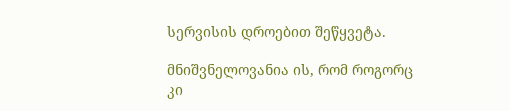სერვისის დროებით შეწყვეტა.

მნიშვნელოვანია ის, რომ როგორც კი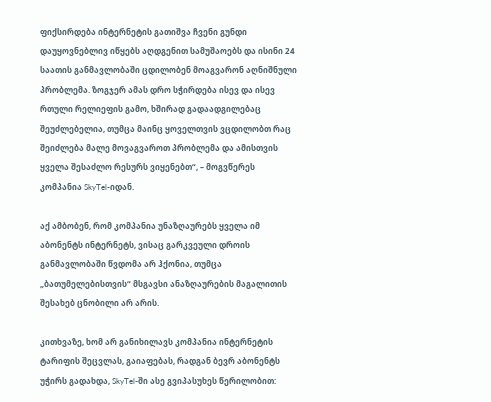ფიქსირდება ინტერნეტის გათიშვა ჩვენი გუნდი დაუყოვნებლივ იწყებს აღდგენით სამუშაოებს და ისინი 24 საათის განმავლობაში ცდილობენ მოაგვარონ აღნიშნული პრობლემა. ზოგჯერ ამას დრო სჭირდება ისევ და ისევ რთული რელიეფის გამო, ხშირად გადაადგილებაც შეუძლებელია, თუმცა მაინც ყოველთვის ვცდილობთ რაც შეიძლება მალე მოვაგვაროთ პრობლემა და ამისთვის ყველა შესაძლო რესურს ვიყენებთ“, – მოგვწერეს კომპანია SkyTel-იდან.

აქ ამბობენ, რომ კომპანია უნაზღაურებს ყველა იმ აბონენტს ინტერნეტს, ვისაც გარკვეული დროის განმავლობაში წვდომა არ ჰქონია, თუმცა „ბათუმელებისთვის“ მსგავსი ანაზღაურების მაგალითის შესახებ ცნობილი არ არის.

კითხვაზე, ხომ არ განიხილავს კომპანია ინტერნეტის ტარიფის შეცვლას, გაიაფებას, რადგან ბევრ აბონენტს უჭირს გადახდა, SkyTel-ში ასე გვიპასუხეს წერილობით: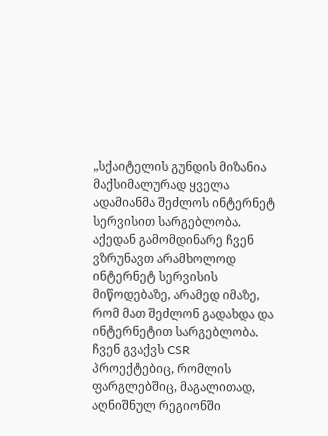„სქაიტელის გუნდის მიზანია მაქსიმალურად ყველა ადამიანმა შეძლოს ინტერნეტ სერვისით სარგებლობა. აქედან გამომდინარე ჩვენ ვზრუნავთ არამხოლოდ ინტერნეტ სერვისის მიწოდებაზე, არამედ იმაზე, რომ მათ შეძლონ გადახდა და ინტერნეტით სარგებლობა. ჩვენ გვაქვს CSR პროექტებიც, რომლის ფარგლებშიც, მაგალითად, აღნიშნულ რეგიონში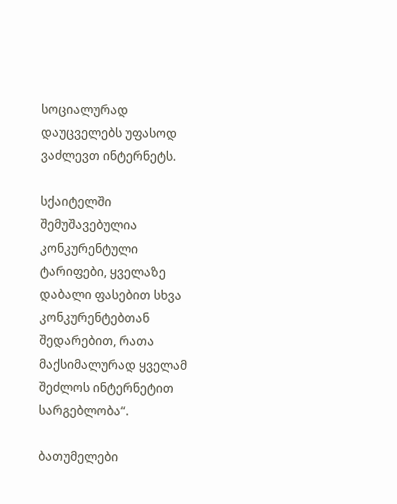სოციალურად დაუცველებს უფასოდ ვაძლევთ ინტერნეტს.

სქაიტელში შემუშავებულია კონკურენტული ტარიფები, ყველაზე დაბალი ფასებით სხვა კონკურენტებთან შედარებით, რათა მაქსიმალურად ყველამ შეძლოს ინტერნეტით სარგებლობა“.

ბათუმელები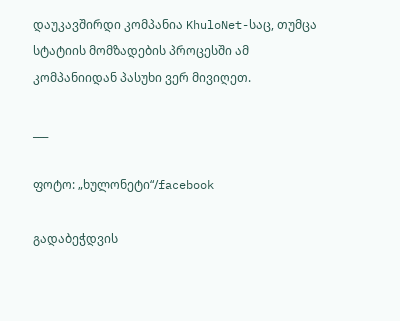დაუკავშირდი კომპანია KhuloNet-საც, თუმცა სტატიის მომზადების პროცესში ამ კომპანიიდან პასუხი ვერ მივიღეთ.

___

ფოტო: „ხულონეტი“/facebook

გადაბეჭდვის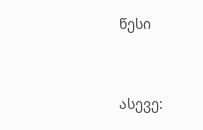წესი


ასევე: